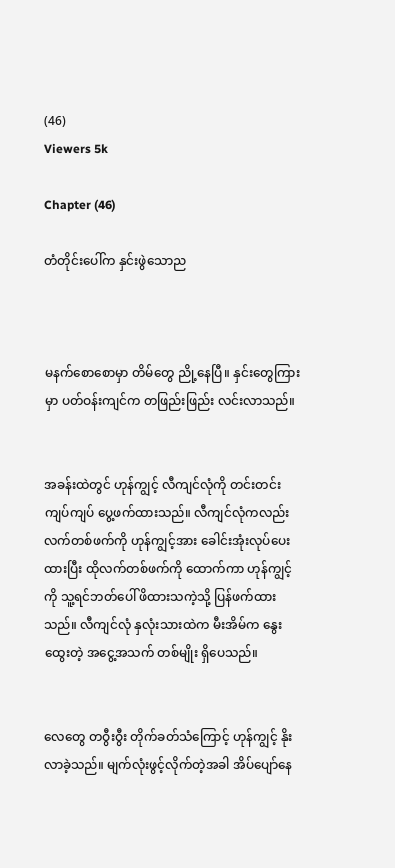(46)
Viewers 5k

Chapter (46)

တံတိုင်းပေါ်က နှင်းဖွဲသောည



မနက်စောစောမှာ တိမ်တွေ ညို့နေပြီ။ နှင်းတွေကြားမှာ ပတ်ဝန်းကျင်က တဖြည်းဖြည်း လင်းလာသည်။


အခန်းထဲတွင် ဟုန်ကျွင့် လီကျင်လုံကို တင်းတင်းကျပ်ကျပ် ပွေ့ဖက်ထားသည်။ လီကျင်လုံကလည်း လက်တစ်ဖက်ကို ဟုန်ကျွင့်အား ခေါင်းအုံးလုပ်ပေးထားပြီး ထိုလက်တစ်ဖက်ကို ထောက်ကာ ဟုန်ကျွင့်ကို သူ့ရင်ဘတ်ပေါ် ဖိထားသကဲ့သို့ ပြန်ဖက်ထားသည်။ လီကျင်လုံ နှလုံးသားထဲက မီးအိမ်က နွေးထွေးတဲ့ အငွေ့အသက် တစ်မျိုး ရှိပေသည်။


လေတွေ တဝွီးဝွီး တိုက်ခတ်သံကြောင့် ဟုန်ကျွင့် နိုးလာခဲ့သည်။ မျက်လုံးဖွင့်လိုက်တဲ့အခါ အိပ်ပျော်နေ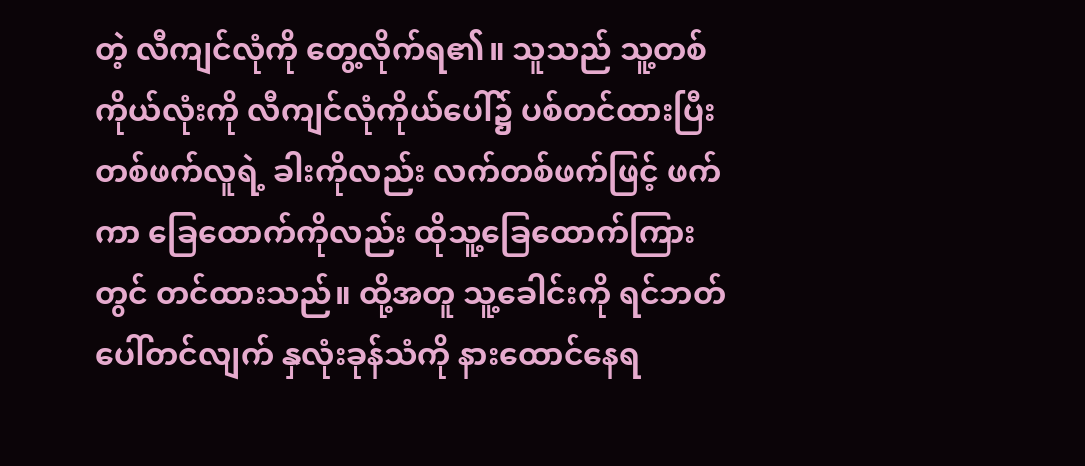တဲ့ လီကျင်လုံကို တွေ့လိုက်ရ၏။ သူသည် သူ့တစ်ကိုယ်လုံးကို လီကျင်လုံကိုယ်ပေါ်၌ ပစ်တင်ထားပြီး တစ်ဖက်လူရဲ့ ခါးကိုလည်း လက်တစ်ဖက်ဖြင့် ဖက်ကာ ခြေထောက်ကိုလည်း ထိုသူ့ခြေထောက်ကြားတွင် တင်ထားသည်။ ထို့အတူ သူ့ခေါင်းကို ရင်ဘတ်ပေါ်တင်လျက် နှလုံးခုန်သံကို နားထောင်နေရ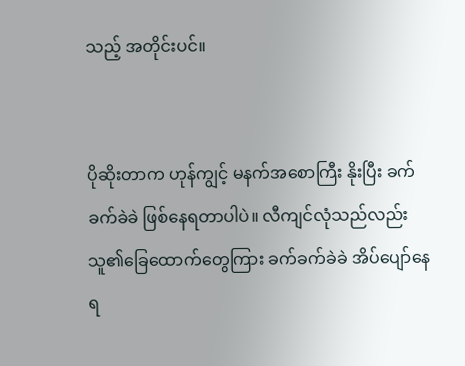သည့် အတိုင်းပင်။


ပိုဆိုးတာက ဟုန်ကျွင့် မနက်အစောကြီး နိုးပြီး ခက်ခက်ခဲခဲ ဖြစ်နေရတာပါပဲ။ လီကျင်လုံသည်လည်း သူ၏ခြေထောက်တွေကြား ခက်ခက်ခဲခဲ အိပ်ပျော်နေရ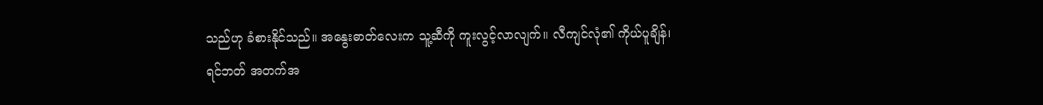သည်ဟု ခံစားနိုင်သည်။ အနွေးဓာတ်လေးက သူ့ဆီကို ကူးလွင့်လာလျက်။ လီကျင်လုံ၏ ကိုယ်ပူချိန်၊ ရင်ဘတ် အတက်အ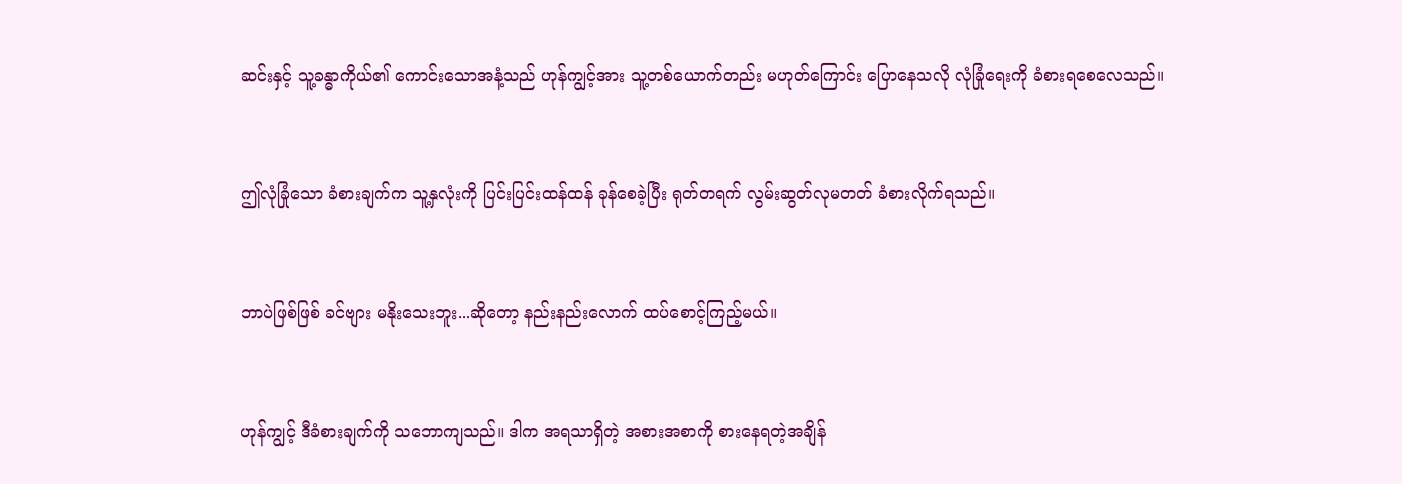ဆင်းနှင့် သူ့ခန္ဓာကိုယ်၏ ကောင်းသောအနံ့သည် ဟုန်ကျွင့်အား သူ့တစ်ယောက်တည်း မဟုတ်ကြောင်း ပြောနေသလို လုံခြုံရေးကို ခံစားရစေလေသည်။


ဤလုံခြုံသော ခံစားချက်က သူ့နှလုံးကို ပြင်းပြင်းထန်ထန် ခုန်စေခဲ့ပြီး ရုတ်တရက် လွမ်းဆွတ်လုမတတ် ခံစားလိုက်ရသည်။


ဘာပဲဖြစ်ဖြစ် ခင်ဗျား မနိုးသေးဘူး...ဆိုတော့ နည်းနည်းလောက် ထပ်စောင့်ကြည့်မယ်။


ဟုန်ကျွင့် ဒီခံစားချက်ကို သဘောကျသည်။ ဒါက အရသာရှိတဲ့ အစားအစာကို စားနေရတဲ့အချိန်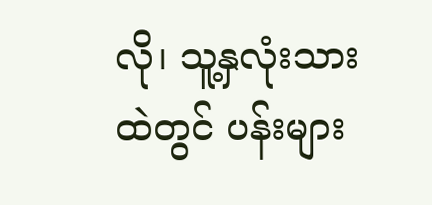လို၊ သူ့နှလုံးသားထဲတွင် ပန်းများ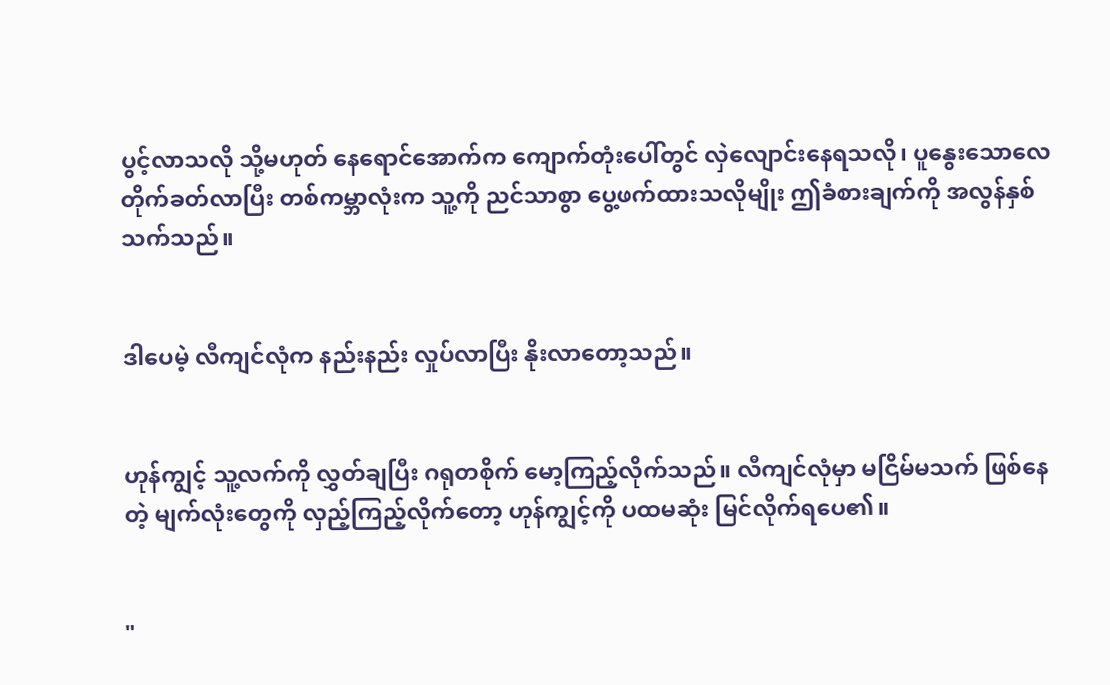ပွင့်လာသလို သို့မဟုတ် နေရောင်အောက်က ကျောက်တုံးပေါ်တွင် လှဲလျောင်းနေရသလို၊ ပူနွေးသောလေတိုက်ခတ်လာပြီး တစ်ကမ္ဘာလုံးက သူ့ကို ညင်သာစွာ ပွေ့ဖက်ထားသလိုမျိုး ဤခံစားချက်ကို အလွန်နှစ်သက်သည်။


ဒါပေမဲ့ လီကျင်လုံက နည်းနည်း လှုပ်လာပြီး နိုးလာတော့သည်။


ဟုန်ကျွင့် သူ့လက်ကို လွှတ်ချပြီး ဂရုတစိုက် မော့ကြည့်လိုက်သည်။ လီကျင်လုံမှာ မငြိမ်မသက် ဖြစ်နေတဲ့ မျက်လုံးတွေကို လှည့်ကြည့်လိုက်တော့ ဟုန်ကျွင့်ကို ပထမဆုံး မြင်လိုက်ရပေ၏။


"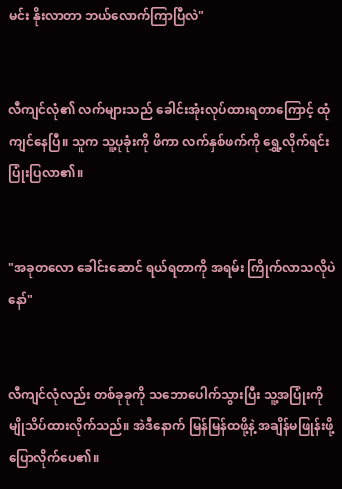မင်း နိုးလာတာ ဘယ်လောက်ကြာပြီလဲ"


လီကျင်လုံ၏ လက်များသည် ခေါင်းအုံးလုပ်ထားရတာကြောင့် ထုံကျင်နေပြီ။ သူက သူ့ပုခုံးကို ဖိကာ လက်နှစ်ဖက်ကို ရွှေ့လိုက်ရင်း ပြုံးပြလာ၏။


"အခုတလော ခေါင်းဆောင် ရယ်ရတာကို အရမ်း ကြိုက်လာသလိုပဲနော်"


လီကျင်လုံလည်း တစ်ခုခုကို သဘောပေါက်သွားပြီး သူ့အပြုံးကို မျိုသိပ်ထားလိုက်သည်။ အဲဒီနောက် မြန်မြန်ထဖို့နဲ့ အချိန်မဖြုန်းဖို့ ပြောလိုက်ပေ၏။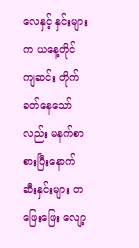လေနှင့် နှင်းများက ယနေ့တိုင် ကျဆင်း တိုက်ခတ်နေသော်လည်း မနက်စာစားပြီးနောက် ဆီးနှင်းများ တဖြေးဖြေး လျော့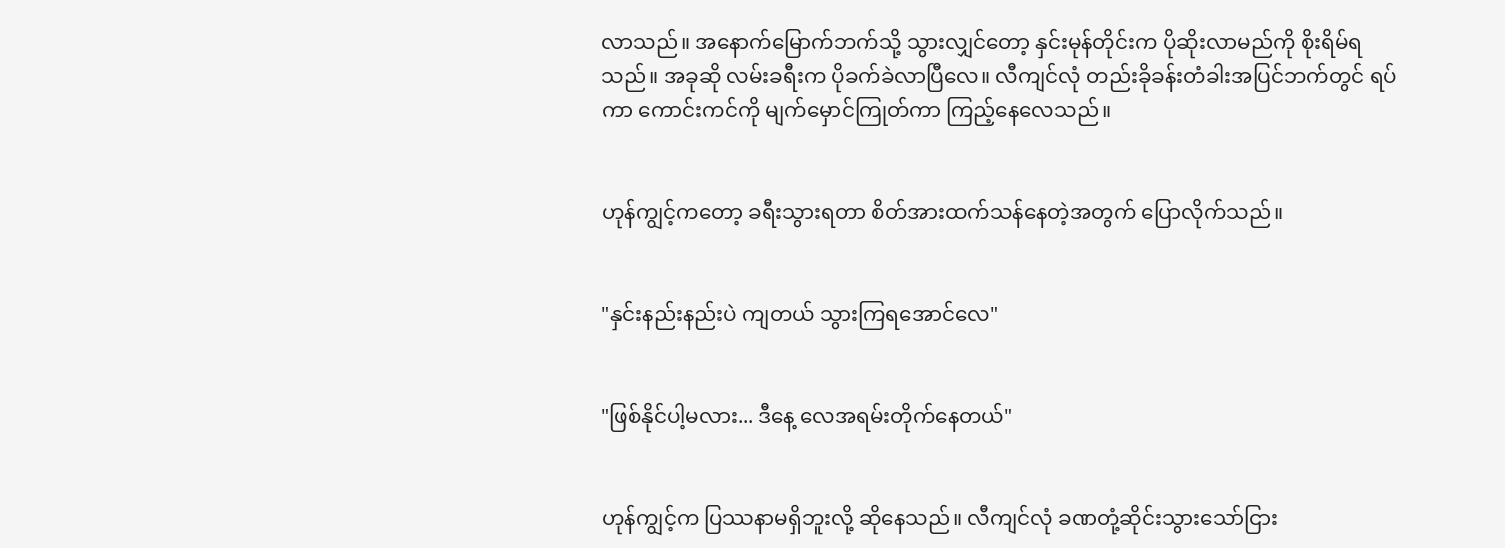လာသည်။ အနောက်မြောက်ဘက်သို့ သွားလျှင်တော့ နှင်းမုန်တိုင်းက ပိုဆိုးလာမည်ကို စိုးရိမ်ရသည်။ အခုဆို လမ်းခရီးက ပိုခက်ခဲလာပြီလေ။ လီကျင်လုံ တည်းခိုခန်းတံခါးအပြင်ဘက်တွင် ရပ်ကာ ကောင်းကင်ကို မျက်မှောင်ကြုတ်ကာ ကြည့်နေလေသည်။


ဟုန်ကျွင့်ကတော့ ခရီးသွားရတာ စိတ်အားထက်သန်နေတဲ့အတွက် ပြောလိုက်သည်။


"နှင်းနည်းနည်းပဲ ကျတယ် သွားကြရအောင်လေ"


"ဖြစ်နိုင်ပါ့မလား... ဒီနေ့ လေအရမ်းတိုက်နေတယ်"


ဟုန်ကျွင့်က ပြဿနာမရှိဘူးလို့ ဆိုနေသည်။ လီကျင်လုံ ခဏတုံ့ဆိုင်းသွားသော်ငြား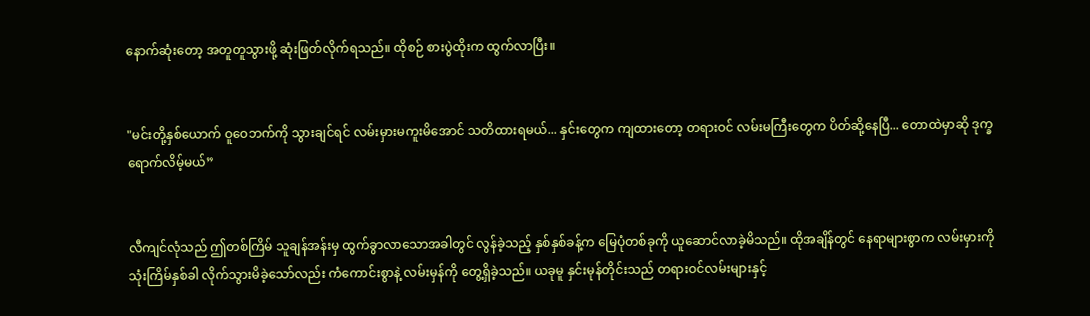နောက်ဆုံးတော့ အတူတူသွားဖို့ ဆုံးဖြတ်လိုက်ရသည်။ ထိုစဉ် စားပွဲထိုးက ထွက်လာပြီး။


"မင်းတို့နှစ်ယောက် ဝူဝေဘက်ကို သွားချင်ရင် လမ်းမှားမကူးမိအောင် သတိထားရမယ်... နှင်းတွေက ကျထားတော့ တရားဝင် လမ်းမကြီးတွေက ပိတ်ဆို့နေပြီ... တောထဲမှာဆို ဒုက္ခရောက်လိမ့်မယ်”


လီကျင်လုံသည် ဤတစ်ကြိမ် သူချန်အန်းမှ ထွက်ခွာလာသောအခါတွင် လွန်ခဲ့သည့် နှစ်နှစ်ခန့်က မြေပုံတစ်ခုကို ယူဆောင်လာခဲ့မိသည်။ ထိုအချိန်တွင် နေရာများစွာက လမ်းမှားကို သုံးကြိမ်နှစ်ခါ လိုက်သွားမိခဲ့သော်လည်း ကံကောင်းစွာနဲ့ လမ်းမှန်ကို တွေ့ရှိခဲ့သည်။ ယခုမူ နှင်းမုန်တိုင်းသည် တရားဝင်လမ်းများနှင့်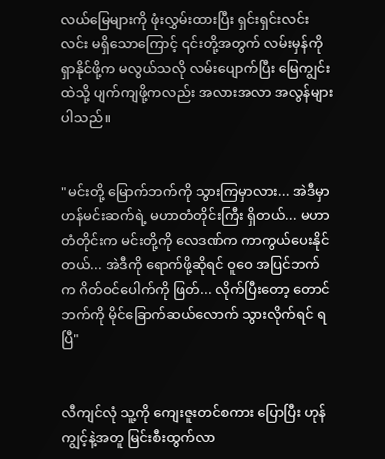လယ်မြေများကို ဖုံးလွှမ်းထားပြီး ရှင်းရှင်းလင်းလင်း မရှိသောကြောင့် ၎င်းတို့အတွက် လမ်းမှန်ကို ရှာနိုင်ဖို့က မလွယ်သလို လမ်းပျောက်ပြီး မြေကျွင်းထဲသို့ ပျက်ကျဖို့ကလည်း အလားအလာ အလွန်များပါသည်။


"မင်းတို့ မြောက်ဘက်ကို သွားကြမှာလား... အဲဒီမှာ ဟန်မင်းဆက်ရဲ့ မဟာတံတိုင်းကြီး ရှိတယ်... မဟာတံတိုင်းက မင်းတို့ကို လေဒဏ်က ကာကွယ်ပေးနိုင်တယ်... အဲဒီကို ရောက်ဖို့ဆိုရင် ဝူဝေ အပြင်ဘက်က ဂိတ်ဝင်ပေါက်ကို ဖြတ်... လိုက်ပြီးတော့ တောင်ဘက်ကို မိုင်ခြောက်ဆယ်လောက် သွားလိုက်ရင် ရပြီ"


လီကျင်လုံ သူ့ကို ကျေးဇူးတင်စကား ပြောပြီး ဟုန်ကျွင့်နဲ့အတူ မြင်းစီးထွက်လာ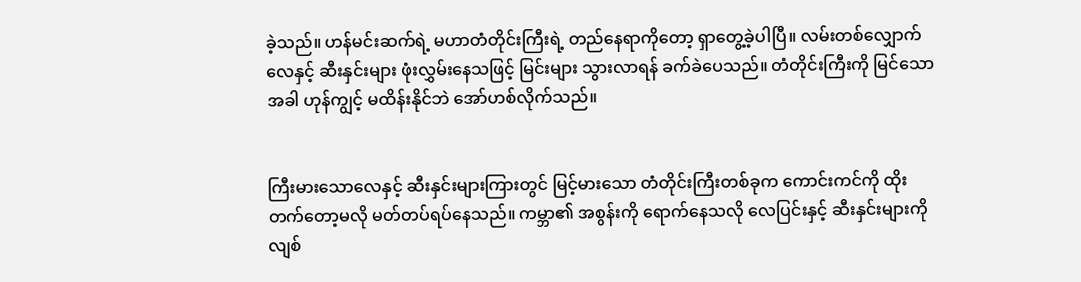ခဲ့သည်။ ဟန်မင်းဆက်ရဲ့ မဟာတံတိုင်းကြီးရဲ့ တည်နေရာကိုတော့ ရှာတွေ့ခဲ့ပါပြီ။ လမ်းတစ်လျှောက် လေနှင့် ဆီးနှင်းများ ဖုံးလွှမ်းနေသဖြင့် မြင်းများ သွားလာရန် ခက်ခဲပေသည်။ တံတိုင်းကြီးကို မြင်သောအခါ ဟုန်ကျွင့် မထိန်းနိုင်ဘဲ အော်ဟစ်လိုက်သည်။


ကြီးမားသောလေနှင့် ဆီးနှင်းများကြားတွင် မြင့်မားသော တံတိုင်းကြီးတစ်ခုက ကောင်းကင်ကို ထိုးတက်တော့မလို မတ်တပ်ရပ်နေသည်။ ကမ္ဘာ၏ အစွန်းကို ရောက်နေသလို လေပြင်းနှင့် ဆီးနှင်းများကို လျစ်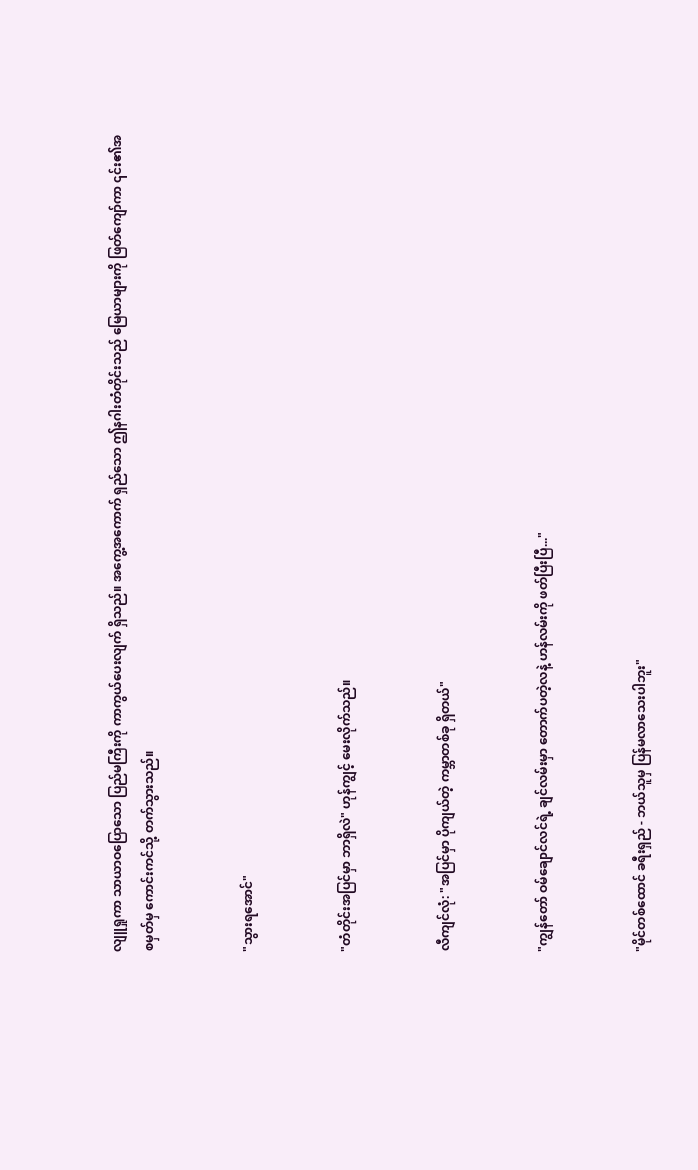လျူရှုကာ သာယာဝပြောသော ပြည်မကြီးကို ကာကွယ်ပေးလျက် ရှိသည်။ အကွေ့အကောက် ရှည်သော ဤနဂါးတံတိုင်းသည် မြေယာများကို ဖြတ်ကျော်ကာ ၎င်း၏အစမှတ်မှ ကောင်းကင်သို့ တက်သွားသည်။


"သွားရအောင်"


"တံတိုင်းအပြင်မှာ ဘာရှိလဲ" ဟုန်ကျွင့် မေးလိုက်သည်။


လီကျင်လုံ: "အပြင်မှာ ပိုကျယ်တဲ့ ကမ္ဘာတစ်ခု ရှိတယ်"


"ကျွန်တော် ဝမ်ချောင်လင်ရဲ့ ချင်လမ်းမှာ တောက်ပတဲ့လနဲ့ ဟန်လမ်းကို ဖတ်ပြီးပြီ..."


"မိုင်တစ်ထောင် ခရီးရှည် - ဘယ်သူမှ ပြန်မလာသေးပါဘူး"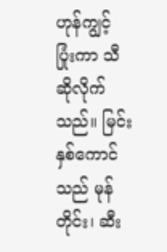ဟုန်ကျွင့် ပြုံးကာ သီဆိုလိုက်သည်။ မြင်းနှစ်ကောင်သည် မုန်တိုင်း၊ ဆီး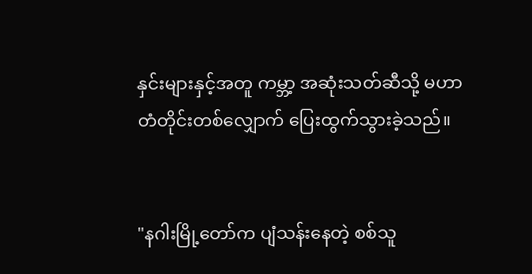နှင်းများနှင့်အတူ ကမ္ဘာ့ အဆုံးသတ်ဆီသို့ မဟာတံတိုင်းတစ်လျှောက် ပြေးထွက်သွားခဲ့သည်။


"နဂါးမြို့တော်က ပျံသန်းနေတဲ့ စစ်သူ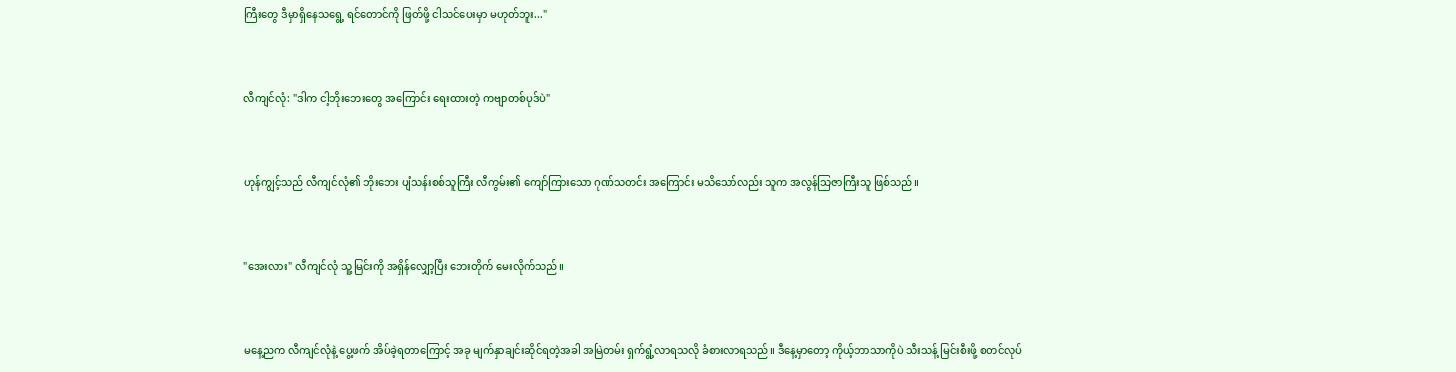ကြီးတွေ ဒီမှာရှိနေသရွေ့ ရင်တောင်ကို ဖြတ်ဖို့ ငါသင်ပေးမှာ မဟုတ်ဘူး..."


လီကျင်လုံ: "ဒါက ငါ့ဘိုးဘေးတွေ အကြောင်း ရေးထားတဲ့ ကဗျာတစ်ပုဒ်ပဲ"


ဟုန်ကျွင့်သည် လီကျင်လုံ၏ ဘိုးဘေး ပျံသန်းစစ်သူကြီး လီကွမ်း၏ ကျော်ကြားသော ဂုဏ်သတင်း အကြောင်း မသိသော်လည်း သူက အလွန်သြဇာကြီးသူ ဖြစ်သည်။


"အေးလား" လီကျင်လုံ သူ့မြင်းကို အရှိန်လျှော့ပြီး ဘေးတိုက် မေးလိုက်သည်။


မနေ့ညက လီကျင်လုံနဲ့ ပွေ့ဖက် အိပ်ခဲ့ရတာကြောင့် အခု မျက်နှာချင်းဆိုင်ရတဲ့အခါ အမြဲတမ်း ရှက်ရွံ့လာရသလို ခံစားလာရသည်။ ဒီနေ့မှာတော့ ကိုယ့်ဘာသာကိုပဲ သီးသန့် မြင်းစီးဖို့ စတင်လုပ်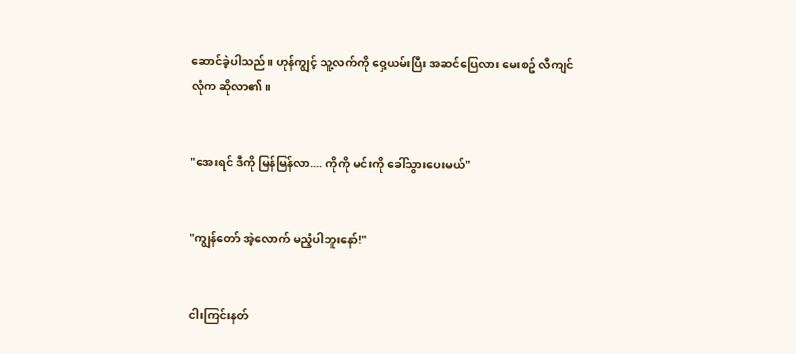ဆောင်ခဲ့ပါသည်။ ဟုန်ကျွင့် သူ့လက်ကို ဝှေ့ယမ်းပြီး အဆင်ပြေလား မေးစဥ် လီကျင်လုံက ဆိုလာ၏။


"အေးရင် ဒီကို မြန်မြန်လာ.... ကိုကို မင်းကို ခေါ်သွားပေးမယ်"


"ကျွန်တော် အဲ့လောက် မညံ့ပါဘူးနော်!"


ငါးကြင်းနတ်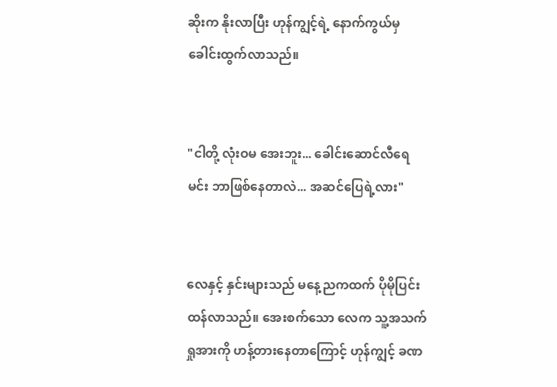ဆိုးက နိုးလာပြီး ဟုန်ကျွင့်ရဲ့ နောက်ကွယ်မှ ခေါင်းထွက်လာသည်။


"ငါတို့ လုံးဝမ အေးဘူး... ခေါင်းဆောင်လီရေ မင်း ဘာဖြစ်နေတာလဲ... အဆင်ပြေရဲ့လား"


လေနှင့် နှင်းများသည် မနေ့ညကထက် ပိုမိုပြင်းထန်လာသည်။ အေးစက်သော လေက သူ့အသက်ရှုအားကို ဟန့်တားနေတာကြောင့် ဟုန်ကျွင့် ခဏ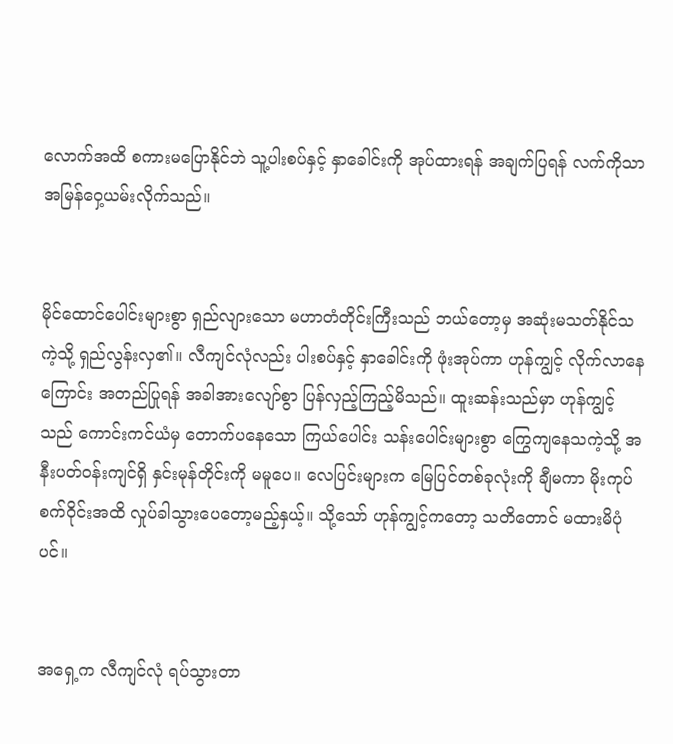လောက်အထိ စကားမပြောနိုင်ဘဲ သူ့ပါးစပ်နှင့် နှာခေါင်းကို အုပ်ထားရန် အချက်ပြရန် လက်ကိုသာ အမြန်ဝှေ့ယမ်းလိုက်သည်။


မိုင်ထောင်ပေါင်းများစွာ ရှည်လျားသော မဟာတံတိုင်းကြီးသည် ဘယ်တော့မှ အဆုံးမသတ်နိုင်သကဲ့သို့ ရှည်လွန်းလှ၏။ လီကျင်လုံလည်း ပါးစပ်နှင့် နှာခေါင်းကို ဖုံးအုပ်ကာ ဟုန်ကျွင့် လိုက်လာနေကြောင်း အတည်ပြုရန် အခါအားလျော်စွာ ပြန်လှည့်ကြည့်မိသည်။ ထူးဆန်းသည်မှာ ဟုန်ကျွင့်သည် ကောင်းကင်ယံမှ တောက်ပနေသော ကြယ်ပေါင်း သန်းပေါင်းများစွာ ကြွေကျနေသကဲ့သို့ အနီးပတ်ဝန်းကျင်ရှိ နှင်းမုန်တိုင်းကို မမူပေ။ လေပြင်းများက မြေပြင်တစ်ခုလုံးကို ချီမကာ မိုးကုပ်စက်ဝိုင်းအထိ လှုပ်ခါသွားပေတော့မည့်နှယ့်။ သို့သော် ဟုန်ကျွင့်ကတော့ သတိတောင် မထားမိပုံပင်။


အရှေ့က လီကျင်လုံ ရပ်သွားတာ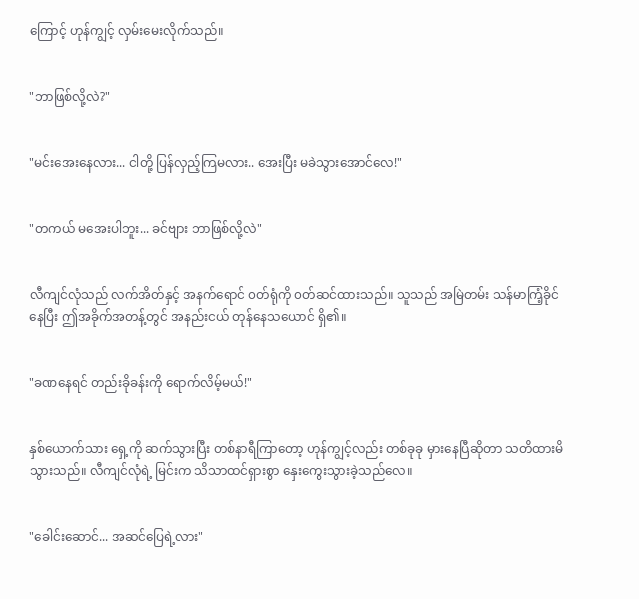ကြောင့် ဟုန်ကျွင့် လှမ်းမေးလိုက်သည်။


"ဘာဖြစ်လို့လဲ?"


"မင်းအေးနေလား... ငါတို့ ပြန်လှည့်ကြမလား.. အေးပြီး မခဲသွားအောင်လေ!"


"တကယ် မအေးပါဘူး... ခင်ဗျား ဘာဖြစ်လို့လဲ"


လီကျင်လုံသည် လက်အိတ်နှင့် အနက်ရောင် ၀တ်ရုံကို ၀တ်ဆင်ထားသည်။ သူသည် အမြဲတမ်း သန်မာကြံ့ခိုင်နေပြီး ဤအခိုက်အတန့်တွင် အနည်းငယ် တုန်နေသယောင် ရှိ၏။


"ခဏနေရင် တည်းခိုခန်းကို ရောက်လိမ့်မယ်!"


နှစ်ယောက်သား ရှေ့ကို ဆက်သွားပြီး တစ်နာရီကြာတော့ ဟုန်ကျွင့်လည်း တစ်ခုခု မှားနေပြီဆိုတာ သတိထားမိသွားသည်။ လီကျင်လုံရဲ့ မြင်းက သိသာထင်ရှားစွာ နှေးကွေးသွားခဲ့သည်လေ။


"ခေါင်းဆောင်... အဆင်ပြေရဲ့လား"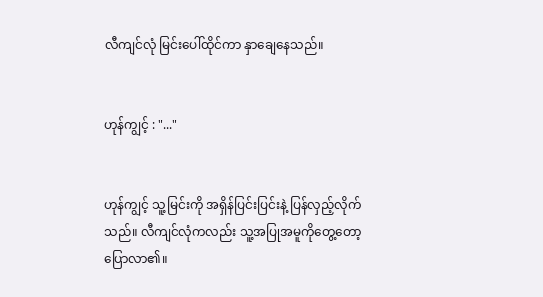လီကျင်လုံ မြင်းပေါ်ထိုင်ကာ နှာချေနေသည်။


ဟုန်ကျွင့် : "..."


ဟုန်ကျွင့် သူ့မြင်းကို အရှိန်ပြင်းပြင်းနဲ့ ပြန်လှည့်လိုက်သည်။ လီကျင်လုံကလည်း သူ့အပြုအမူကိုတွေ့တော့ ပြောလာ၏။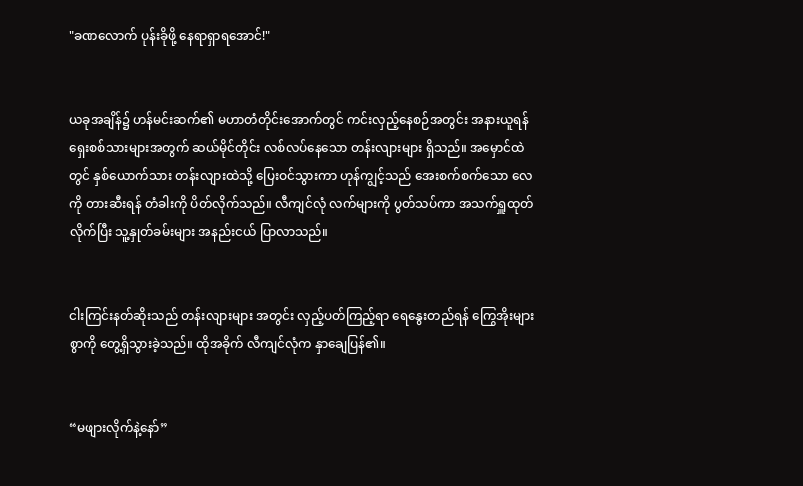"ခဏလောက် ပုန်းခိုဖို့ နေရာရှာရအောင်!"


ယခုအချိန်၌ ဟန်မင်းဆက်၏ မဟာတံတိုင်းအောက်တွင် ကင်းလှည့်နေစဉ်အတွင်း အနားယူရန် ရှေးစစ်သားများအတွက် ဆယ်မိုင်တိုင်း လစ်လပ်နေသော တန်းလျားများ ရှိသည်။ အမှောင်ထဲတွင် နှစ်ယောက်သား တန်းလျားထဲသို့ ပြေးဝင်သွားကာ ဟုန်ကျွင့်သည် အေးစက်စက်သော လေကို တားဆီးရန် တံခါးကို ပိတ်လိုက်သည်။ လီကျင်လုံ လက်များကို ပွတ်သပ်ကာ အသက်ရှူထုတ်လိုက်ပြီး သူ့နှုတ်ခမ်းများ အနည်းငယ် ပြာလာသည်။


ငါးကြင်းနတ်ဆိုးသည် တန်းလျားများ အတွင်း လှည့်ပတ်ကြည့်ရာ ရေနွေးတည်ရန် ကြွေအိုးများစွာကို တွေ့ရှိသွားခဲ့သည်။ ထိုအခိုက် လီကျင်လုံက နှာချေပြန်၏။


“မဖျားလိုက်နဲ့နော်”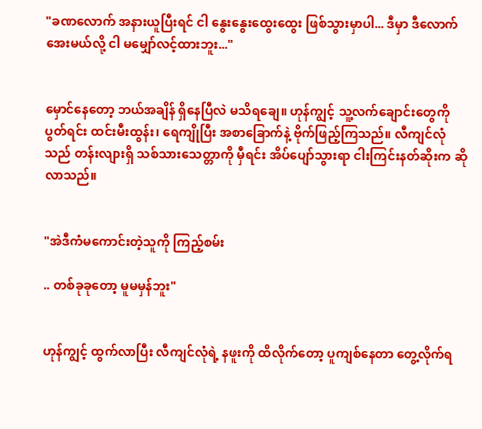"ခဏလောက် အနားယူပြီးရင် ငါ နွေးနွေးထွေးထွေး ဖြစ်သွားမှာပါ... ဒီမှာ ဒီလောက်အေးမယ်လို့ ငါ မမျှော်လင့်ထားဘူး..."


မှောင်နေတော့ ဘယ်အချိန် ရှိနေပြီလဲ မသိရချေ။ ဟုန်ကျွင့် သူ့လက်ချောင်းတွေကို ပွတ်ရင်း ထင်းမီးထွန်း၊ ရေကျိုပြီး အစာခြောက်နဲ့ ဗိုက်ဖြည့်ကြသည်။ လီကျင်လုံသည် တန်းလျားရှိ သစ်သားသေတ္တာကို မှီရင်း အိပ်ပျော်သွားရာ ငါးကြင်းနတ်ဆိုးက ဆိုလာသည်။


"အဲဒီကံမကောင်းတဲ့သူကို ကြည့်စမ်း

.. တစ်ခုခုတော့ မူမမှန်ဘူး"


ဟုန်ကျွင့် ထွက်လာပြီး လီကျင်လုံရဲ့ နဖူးကို ထိလိုက်တော့ ပူကျစ်နေတာ တွေ့လိုက်ရ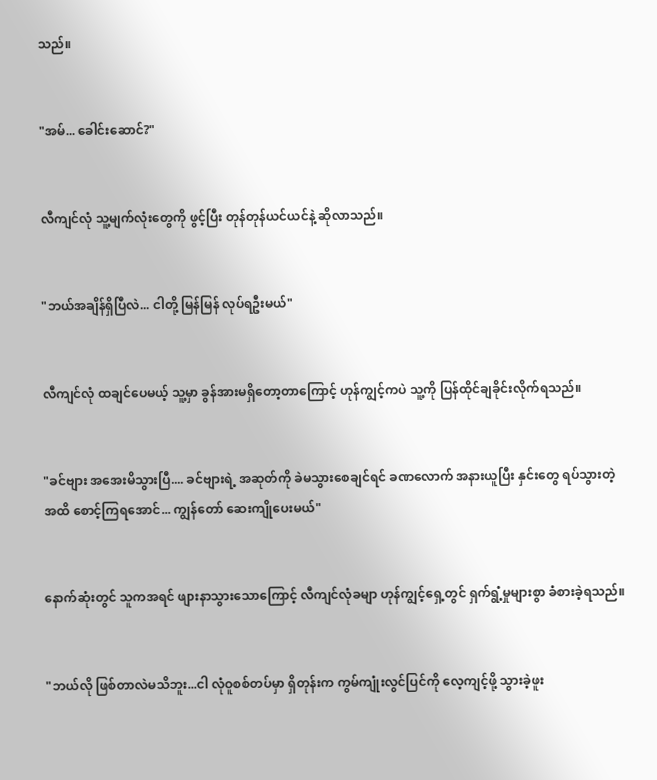သည်။


"အမ်... ခေါင်းဆောင်?"


လီကျင်လုံ သူ့မျက်လုံးတွေကို ဖွင့်ပြီး တုန်တုန်ယင်ယင်နဲ့ ဆိုလာသည်။


"ဘယ်အချိန်ရှိပြီလဲ... ငါတို့ မြန်မြန် လုပ်ရဦးမယ်"


လီကျင်လုံ ထချင်ပေမယ့် သူ့မှာ ခွန်အားမရှိတော့တာကြောင့် ဟုန်ကျွင့်ကပဲ သူ့ကို ပြန်ထိုင်ချခိုင်းလိုက်ရသည်။


"ခင်ဗျား အအေးမိသွားပြီ.... ခင်ဗျားရဲ့ အဆုတ်ကို ခဲမသွားစေချင်ရင် ခဏလောက် အနားယူပြီး နှင်းတွေ ရပ်သွားတဲ့အထိ စောင့်ကြရအောင်... ကျွန်တော် ဆေးကျိုပေးမယ်"


နောက်ဆုံးတွင် သူကအရင် ဖျားနာသွားသောကြောင့် လီကျင်လုံခမျာ ဟုန်ကျွင့်ရှေ့တွင် ရှက်ရွံ့မှုများစွာ ခံစားခဲ့ရသည်။


"ဘယ်လို ဖြစ်တာလဲမသိဘူး...ငါ လုံဝူစစ်တပ်မှာ ရှိတုန်းက ကွမ်ကျုံးလွင်ပြင်ကို လေ့ကျင့်ဖို့ သွားခဲ့ဖူး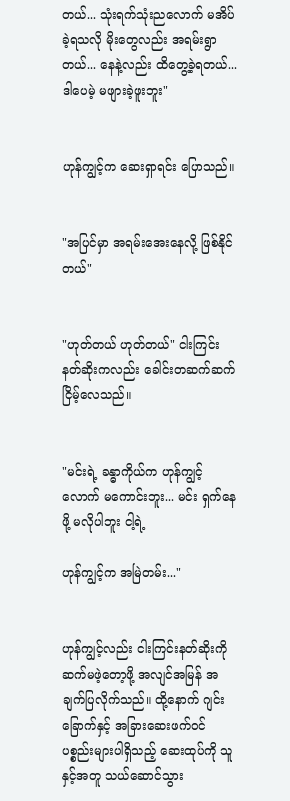တယ်... သုံးရက်သုံးညလောက် မအိပ်ခဲ့ရသလို မိုးတွေလည်း အရမ်းရွာတယ်... နေနဲ့လည်း ထိတွေ့ခဲ့ရတယ်... ဒါပေမဲ့ မဖျားခဲ့ဖူးဘူး"


ဟုန်ကျွင့်က ဆေးရှာရင်း ပြောသည်။


"အပြင်မှာ အရမ်းအေးနေလို့ ဖြစ်နိုင်တယ်"


"ဟုတ်တယ် ဟုတ်တယ်" ငါးကြင်းနတ်ဆိုးကလည်း ခေါင်းတဆက်ဆက် ငြိမ့်လေသည်။


"မင်းရဲ့ ခန္ဓာကိုယ်က ဟုန်ကျွင့်လောက် မကောင်းဘူး... မင်း ရှက်နေဖို့ မလိုပါဘူး ငါ့ရဲ့

ဟုန်ကျွင့်က အမြဲတမ်း..."


ဟုန်ကျွင့်လည်း ငါးကြင်းနတ်ဆိုးကို ဆက်မဖဲ့တော့ဖို့ အလျင်အမြန် အချက်ပြလိုက်သည်။ ထို့နောက် ဂျင်းခြောက်နှင့် အခြားဆေးဖက်ဝင် ပစ္စည်းများပါရှိသည့် ဆေးထုပ်ကို သူနှင့်အတူ သယ်ဆောင်သွား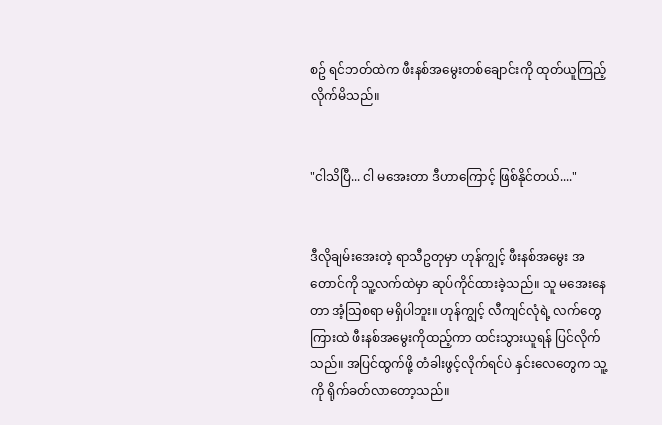စဥ် ရင်ဘတ်ထဲက ဖီးနစ်အမွေးတစ်ချောင်းကို ထုတ်ယူကြည့်လိုက်မိသည်။


"ငါသိပြီ... ငါ မအေးတာ ဒီဟာကြောင့် ဖြစ်နိုင်တယ်...."


ဒီလိုချမ်းအေးတဲ့ ရာသီဥတုမှာ ဟုန်ကျွင့် ဖီးနစ်အမွေး အတောင်ကို သူ့လက်ထဲမှာ ဆုပ်ကိုင်ထားခဲ့သည်။ သူ မအေးနေတာ အံ့သြစရာ မရှိပါဘူး။ ဟုန်ကျွင့် လီကျင်လုံရဲ့ လက်တွေကြားထဲ ဖီးနစ်အမွေးကိုထည့်ကာ ထင်းသွားယူရန် ပြင်လိုက်သည်။ အပြင်ထွက်ဖို့ တံခါးဖွင့်လိုက်ရင်ပဲ နှင်းလေတွေက သူ့ကို ရိုက်ခတ်လာတော့သည်။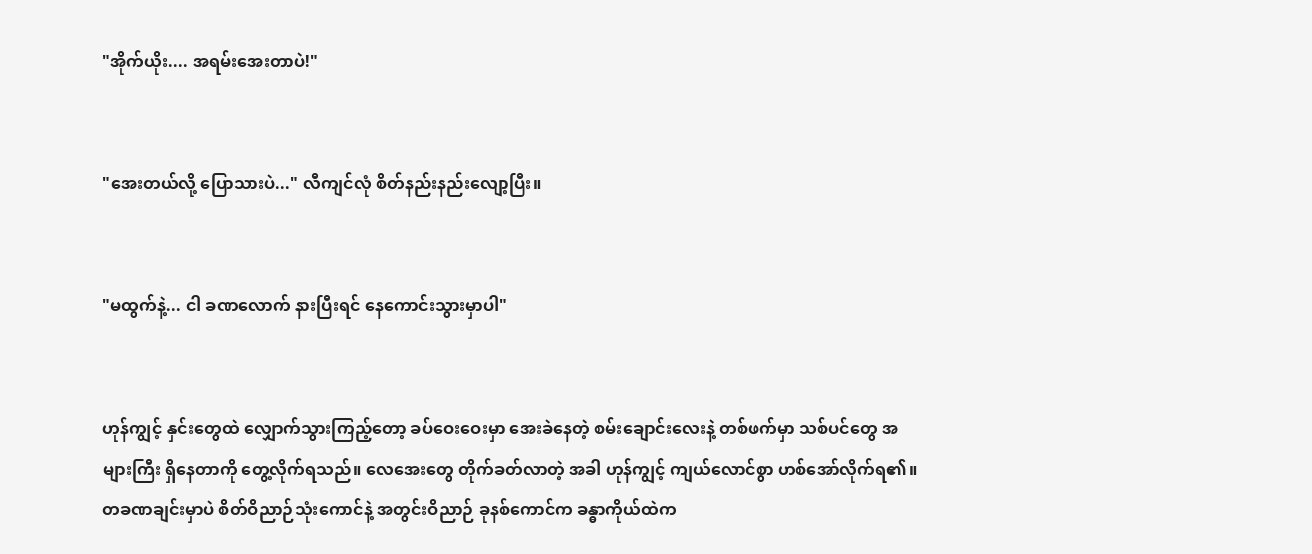"အိုက်ယိုး.... အရမ်းအေးတာပဲ!"


"အေးတယ်လို့ ပြောသားပဲ..." လီကျင်လုံ စိတ်နည်းနည်းလျော့ပြီး။


"မထွက်နဲ့... ငါ ခဏလောက် နားပြီးရင် နေကောင်းသွားမှာပါ"


ဟုန်ကျွင့် နှင်းတွေထဲ လျှောက်သွားကြည့်တော့ ခပ်ဝေးဝေးမှာ အေးခဲနေတဲ့ စမ်းချောင်းလေးနဲ့ တစ်ဖက်မှာ သစ်ပင်တွေ အများကြီး ရှိနေတာကို တွေ့လိုက်ရသည်။ လေအေးတွေ တိုက်ခတ်လာတဲ့ အခါ ဟုန်ကျွင့် ကျယ်လောင်စွာ ဟစ်အော်လိုက်ရ၏။ တခဏချင်းမှာပဲ စိတ်ဝိညာဉ်သုံးကောင်နဲ့ အတွင်းဝိညာဉ် ခုနစ်ကောင်က ခန္ဓာကိုယ်ထဲက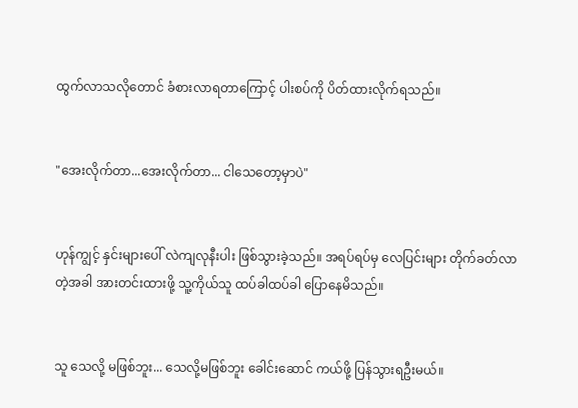ထွက်လာသလိုတောင် ခံစားလာရတာကြောင့် ပါးစပ်ကို ပိတ်ထားလိုက်ရသည်။


"အေးလိုက်တာ...အေးလိုက်တာ... ငါသေတော့မှာပဲ"


ဟုန်ကျွင့် နှင်းများပေါ် လဲကျလုနီးပါး ဖြစ်သွားခဲ့သည်။ အရပ်ရပ်မှ လေပြင်းများ တိုက်ခတ်လာတဲ့အခါ အားတင်းထားဖို့ သူ့ကိုယ်သူ ထပ်ခါထပ်ခါ ပြောနေမိသည်။


သူ သေလို့ မဖြစ်ဘူး... သေလို့မဖြစ်ဘူး ခေါင်းဆောင် ကယ်ဖို့ ပြန်သွားရဦးမယ်။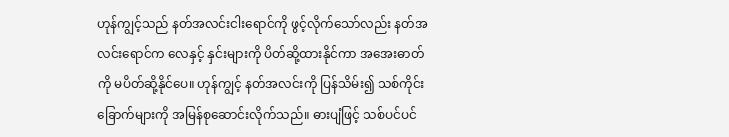ဟုန်ကျွင့်သည် နတ်အလင်းငါးရောင်ကို ဖွင့်လိုက်သော်လည်း နတ်အလင်းရောင်က လေနှင့် နှင်းများကို ပိတ်ဆို့ထားနိုင်ကာ အအေးဓာတ်ကို မပိတ်ဆို့နိုင်ပေ။ ဟုန်ကျွင့် နတ်အလင်းကို ပြန်သိမ်း၍ သစ်ကိုင်းခြောက်များကို အမြန်စုဆောင်းလိုက်သည်။ ဓားပျံဖြင့် သစ်ပင်ပင်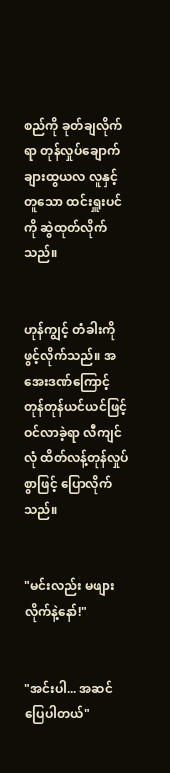စည်ကို ခုတ်ချလိုက်ရာ တုန်လှုပ်ချောက်ချားထွယလ လူနှင့်တူသော ထင်းရှူးပင်ကို ဆွဲထုတ်လိုက်သည်။


ဟုန်ကျွင့် တံခါးကို ဖွင့်လိုက်သည်။ အအေးဒဏ်ကြောင့် တုန်တုန်ယင်ယင်ဖြင့် ဝင်လာခဲ့ရာ လီကျင်လုံ ထိတ်လန့်တုန်လှုပ်စွာဖြင့် ပြောလိုက်သည်။


"မင်းလည်း မဖျားလိုက်နဲ့နော်!"


"အင်းပါ... အဆင်ပြေပါတယ်"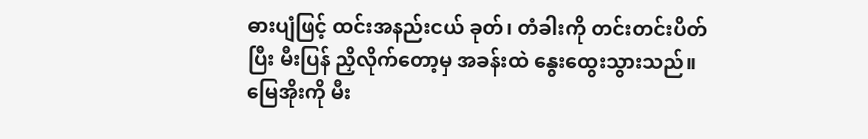ဓားပျံဖြင့် ထင်းအနည်းငယ် ခုတ်၊ တံခါးကို တင်းတင်းပိတ်ပြီး မီးပြန် ညှိလိုက်တော့မှ အခန်းထဲ နွေးထွေးသွားသည်။ မြေအိုးကို မီး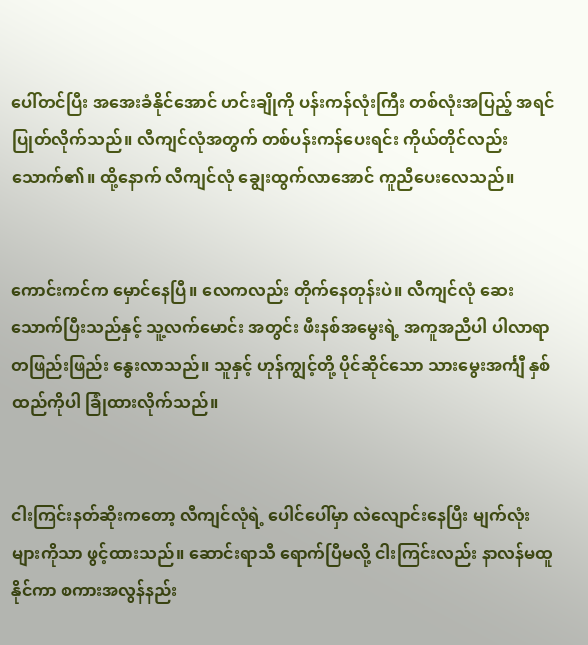ပေါ်တင်ပြီး အအေးခံနိုင်အောင် ဟင်းချိုကို ပန်းကန်လုံးကြီး တစ်လုံးအပြည့် အရင်ပြုတ်လိုက်သည်။ လီကျင်လုံအတွက် တစ်ပန်းကန်ပေးရင်း ကိုယ်တိုင်လည်း သောက်၏။ ထို့နောက် လီကျင်လုံ ချွေးထွက်လာအောင် ကူညီပေးလေသည်။


ကောင်းကင်က မှောင်နေပြီ။ လေကလည်း တိုက်နေတုန်းပဲ။ လီကျင်လုံ ဆေးသောက်ပြီးသည်နှင့် သူ့လက်မောင်း အတွင်း ဖီးနစ်အမွေးရဲ့ အကူအညီပါ ပါလာရာ တဖြည်းဖြည်း နွေးလာသည်။ သူနှင့် ဟုန်ကျွင့်တို့ ပိုင်ဆိုင်သော သားမွေးအင်္ကျီ နှစ်ထည်ကိုပါ ခြုံထားလိုက်သည်။


ငါးကြင်းနတ်ဆိုးကတော့ လီကျင်လုံရဲ့ ပေါင်ပေါ်မှာ လဲလျောင်းနေပြီး မျက်လုံးများကိုသာ ဖွင့်ထားသည်။ ဆောင်းရာသီ ရောက်ပြီမလို့ ငါးကြင်းလည်း နာလန်မထူနိုင်ကာ စကားအလွန်နည်း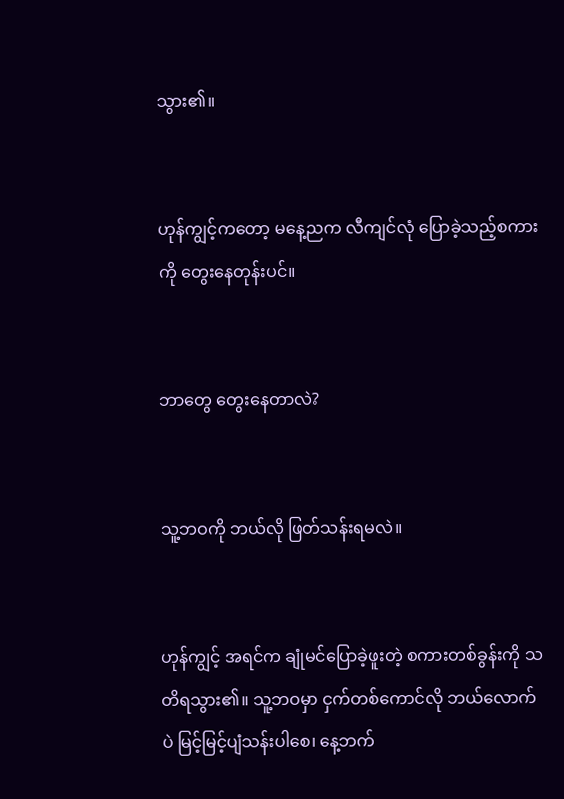သွား၏။


ဟုန်ကျွင့်ကတော့ မနေ့ညက လီကျင်လုံ ပြောခဲ့သည့်စကားကို တွေးနေတုန်းပင်။


ဘာတွေ တွေးနေတာလဲ?


သူ့ဘဝကို ဘယ်လို ဖြတ်သန်းရမလဲ။


ဟုန်ကျွင့် အရင်က ချုံမင်ပြောခဲ့ဖူးတဲ့ စကားတစ်ခွန်းကို သတိရသွား၏။ သူ့ဘဝမှာ ငှက်တစ်ကောင်လို ဘယ်လောက်ပဲ မြင့်မြင့်ပျံသန်းပါစေ၊ နေ့ဘက်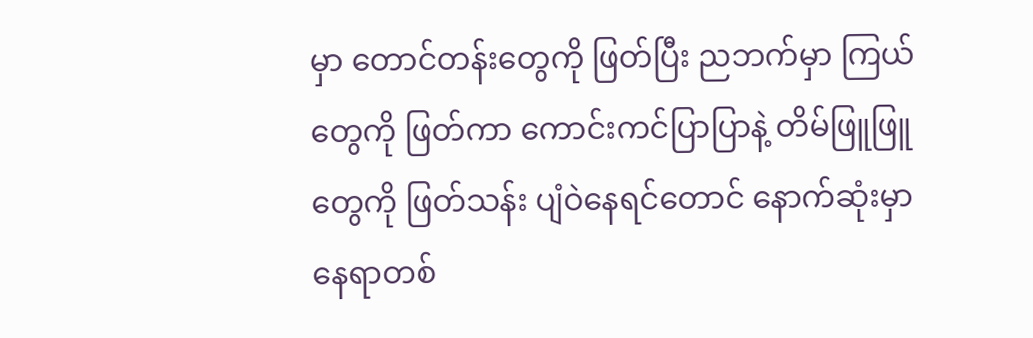မှာ တောင်တန်းတွေကို ဖြတ်ပြီး ညဘက်မှာ ကြယ်တွေကို ဖြတ်ကာ ကောင်းကင်ပြာပြာနဲ့ တိမ်ဖြူဖြူတွေကို ဖြတ်သန်း ပျံဝဲနေရင်တောင် နောက်ဆုံးမှာ နေရာတစ်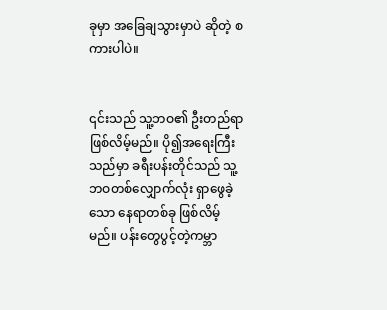ခုမှာ အခြေချသွားမှာပဲ ဆိုတဲ့ စကားပါပဲ။


၎င်းသည် သူ့ဘဝ၏ ဦးတည်ရာ ဖြစ်လိမ့်မည်။ ပို၍အရေးကြီးသည်မှာ ခရီးပန်းတိုင်သည် သူ့ဘဝတစ်လျှောက်လုံး ရှာဖွေခဲ့သော နေရာတစ်ခု ဖြစ်လိမ့်မည်။ ပန်းတွေပွင့်တဲ့ကမ္ဘာ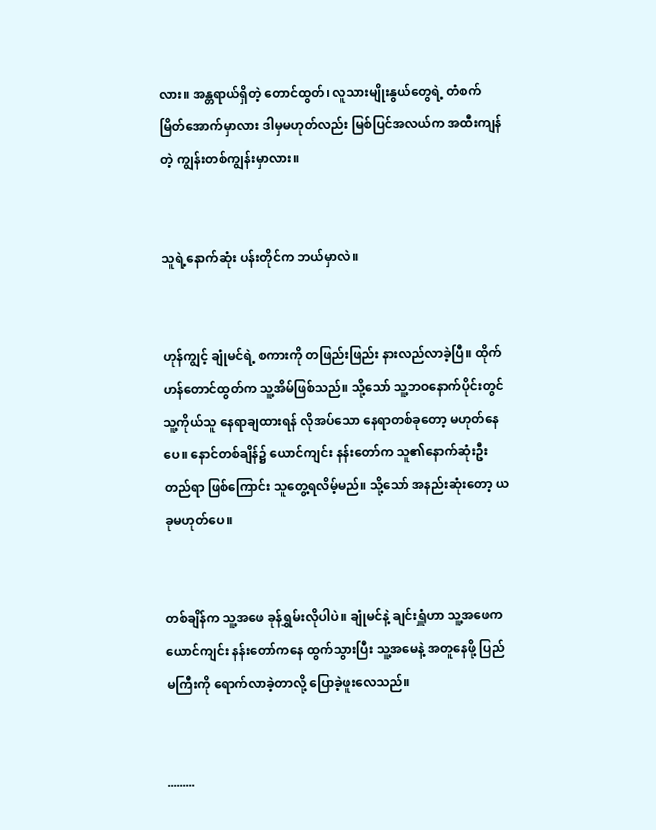လား။ အန္တရာယ်ရှိတဲ့ တောင်ထွတ်၊ လူသားမျိုးနွယ်တွေရဲ့ တံစက်မြိတ်အောက်မှာလား ဒါမှမဟုတ်လည်း မြစ်ပြင်အလယ်က အထီးကျန်တဲ့ ကျွန်းတစ်ကျွန်းမှာလား။


သူရဲ့နောက်ဆုံး ပန်းတိုင်က ဘယ်မှာလဲ။


ဟုန်ကျွင့် ချုံမင်ရဲ့ စကားကို တဖြည်းဖြည်း နားလည်လာခဲ့ပြီ။ ထိုက်ဟန်တောင်ထွတ်က သူ့အိမ်ဖြစ်သည်။ သို့သော် သူ့ဘဝနောက်ပိုင်းတွင် သူ့ကိုယ်သူ နေရာချထားရန် လိုအပ်သော နေရာတစ်ခုတော့ မဟုတ်နေပေ။ နောင်တစ်ချိန်၌ ယောင်ကျင်း နန်းတော်က သူ၏နောက်ဆုံးဦးတည်ရာ ဖြစ်ကြောင်း သူတွေ့ရလိမ့်မည်။ သို့သော် အနည်းဆုံးတော့ ယခုမဟုတ်ပေ။


တစ်ချိန်က သူ့အဖေ ခုန်ရွှမ်းလိုပါပဲ။ ချုံမင်နဲ့ ချင်းရှူံဟာ သူ့အဖေက ယောင်ကျင်း နန်းတော်ကနေ ထွက်သွားပြီး သူ့အမေနဲ့ အတူနေဖို့ ပြည်မကြီးကို ရောက်လာခဲ့တာလို့ ပြောခဲ့ဖူးလေသည်။


.........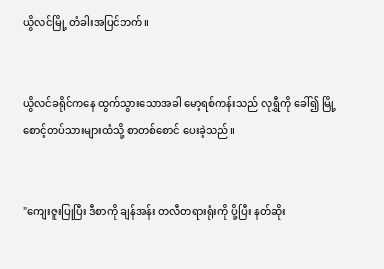ယွိလင်မြို့ တံခါးအပြင်ဘက်။


ယွိလင်ခရိုင်ကနေ ထွက်သွားသောအခါ မော့ရစ်ကန်းသည် လုရွှီကို ခေါ်၍ မြို့စောင့်တပ်သားများထံသို့ စာတစ်စောင် ပေးခဲ့သည်။


"ကျေးဇူးပြုပြီး ဒီစာကို ချန်အန်း တလီတရားရုံးကို ပို့ပြီး နတ်ဆိုး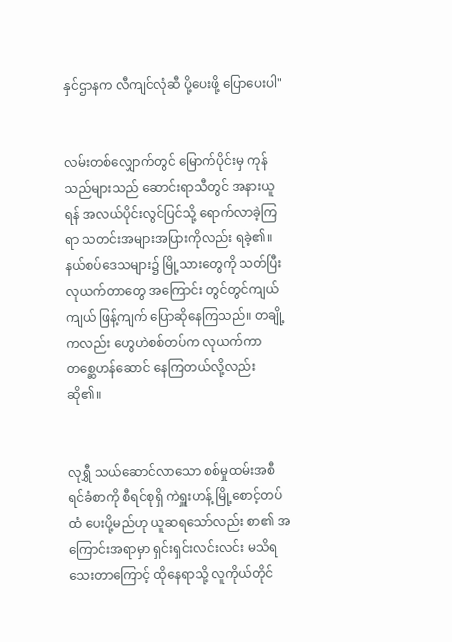နှင်ဌာနက လီကျင်လုံဆီ ပို့ပေးဖို့ ပြောပေးပါ"


လမ်းတစ်လျှောက်တွင် မြောက်ပိုင်းမှ ကုန်သည်များသည် ဆောင်းရာသီတွင် အနားယူရန် အလယ်ပိုင်းလွင်ပြင်သို့ ရောက်လာခဲ့ကြရာ သတင်းအများအပြားကိုလည်း ရခဲ့၏။ နယ်စပ်ဒေသများ၌ မြို့သားတွေကို သတ်ပြီး လုယက်တာတွေ အကြောင်း တွင်တွင်ကျယ်ကျယ် ဖြန့်ကျက် ပြောဆိုနေကြသည်။ တချို့ကလည်း ဟွေဟဲစစ်တပ်က လုယက်ကာ တစ္ဆေဟန်ဆောင် နေကြတယ်လို့လည်း ဆို၏။


လုရွှီ သယ်ဆောင်လာသော စစ်မှုထမ်းအစီရင်ခံစာကို စီရင်စုရှိ ကဲရှူးဟန့် မြို့စောင့်တပ်ထံ ပေးပို့မည်ဟု ယူဆရသော်လည်း စာ၏ အကြောင်းအရာမှာ ရှင်းရှင်းလင်းလင်း မသိရသေးတာကြောင့် ထိုနေရာသို့ လူကိုယ်တိုင်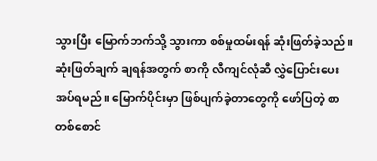သွားပြီး မြောက်ဘက်သို့ သွားကာ စစ်မှုထမ်းရန် ဆုံးဖြတ်ခဲ့သည်။ ဆုံးဖြတ်ချက် ချရန်အတွက် စာကို လီကျင်လုံဆီ လွှဲပြောင်းပေးအပ်ရမည်။ မြောက်ပိုင်းမှာ ဖြစ်ပျက်ခဲ့တာတွေကို ဖော်ပြတဲ့ စာတစ်စောင်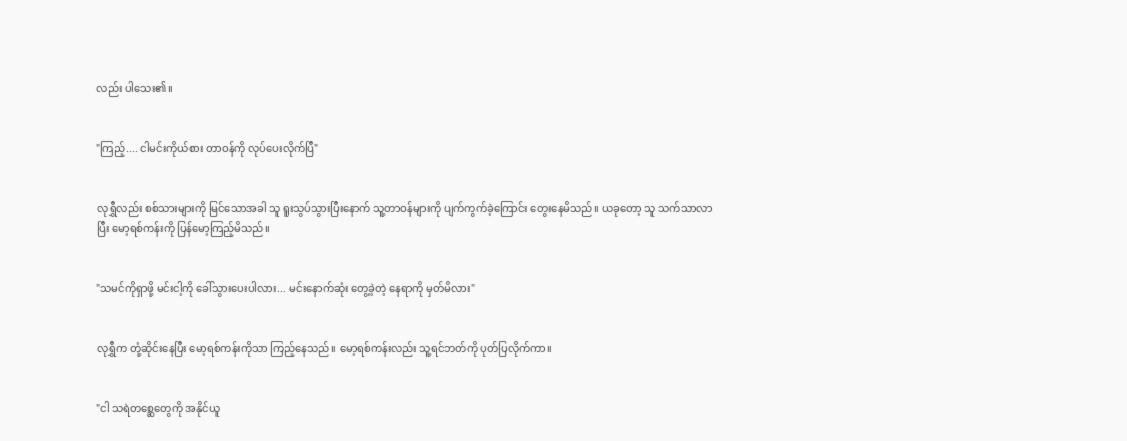လည်း ပါသေး၏။


"ကြည့်.... ငါမင်းကိုယ်စား တာဝန်ကို လုပ်ပေးလိုက်ပြီ"


လုရွှီလည်း စစ်သားများကို မြင်သောအခါ သူ ရူးသွပ်သွားပြီးနောက် သူ့တာဝန်များကို ပျက်ကွက်ခဲ့ကြောင်း တွေးနေမိသည်။ ယခုတော့ သူ သက်သာလာပြီး မော့ရစ်ကန်းကို ပြန်မော့ကြည့်မိသည်။


"သမင်ကိုရှာဖို့ မင်းငါ့ကို ခေါ်သွားပေးပါလား... မင်းနောက်ဆုံး တွေ့ခဲ့တဲ့ နေရာကို မှတ်မိလား"


လုရွှီက တုံ့ဆိုင်းနေပြီး မော့ရစ်ကန်းကိုသာ ကြည့်နေသည်။ မော့ရစ်ကန်းလည်း သူ့ရင်ဘတ်ကို ပုတ်ပြလိုက်ကာ။


"ငါ သရဲတစ္ဆေတွေကို အနိုင်ယူ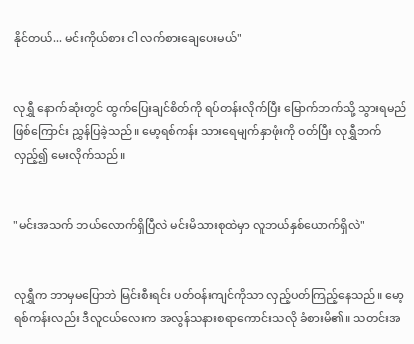နိုင်တယ်... မင်းကိုယ်စား ငါ လက်စားချေပေးမယ်"


လုရွှီ နောက်ဆုံးတွင် ထွက်ပြေးချင်စိတ်ကို ရပ်တန်းလိုက်ပြီး မြောက်ဘက်သို့ သွားရမည်ဖြစ်ကြောင်း ညွှန်ပြခဲ့သည်။ မော့ရစ်ကန်း သားရေမျက်နှာဖုံးကို ဝတ်ပြီး လုရွှီဘက် လှည့်၍ မေးလိုက်သည်။


"မင်းအသက် ဘယ်လောက်ရှိပြီလဲ မင်းမိသားစုထဲမှာ လူဘယ်နှစ်ယောက်ရှိလဲ"


လုရွှီက ဘာမှမပြောဘဲ မြင်းစီးရင်း ပတ်ဝန်းကျင်ကိုသာ လှည့်ပတ်ကြည့်နေသည်။ မော့ရစ်ကန်းလည်း ဒီလူငယ်လေးက အလွန်သနားစရာကောင်းသလို ခံစားမိ၏။ သတင်းအ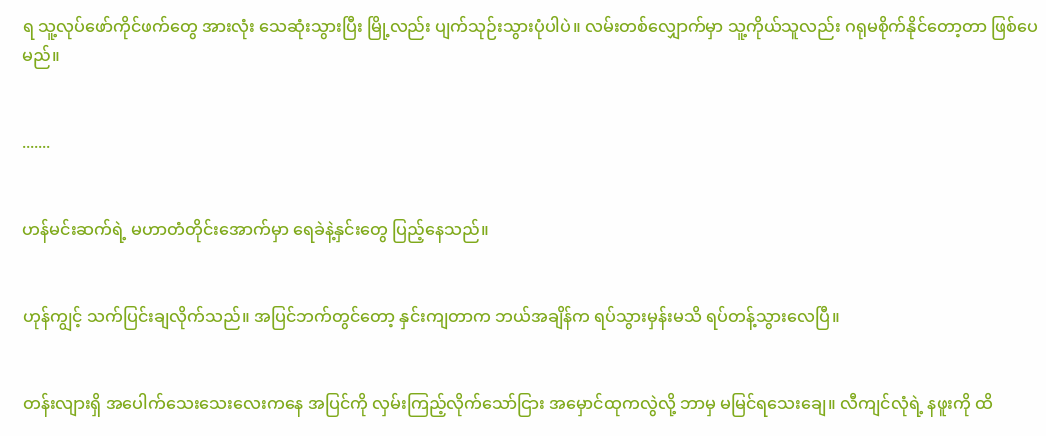ရ သူ့လုပ်ဖော်ကိုင်ဖက်တွေ အားလုံး သေဆုံးသွားပြီး မြို့လည်း ပျက်သုဉ်းသွားပုံပါပဲ။ လမ်းတစ်လျှောက်မှာ သူ့ကိုယ်သူလည်း ဂရုမစိုက်နိုင်တော့တာ ဖြစ်ပေမည်။


.......


ဟန်မင်းဆက်ရဲ့ မဟာတံတိုင်းအောက်မှာ ရေခဲနဲ့နှင်းတွေ ပြည့်နေသည်။


ဟုန်ကျွင့် သက်ပြင်းချလိုက်သည်။ အပြင်ဘက်တွင်တော့ နှင်းကျတာက ဘယ်အချိန်က ရပ်သွားမှန်းမသိ ရပ်တန့်သွားလေပြီ။


တန်းလျားရှိ အပေါက်သေးသေးလေးကနေ အပြင်ကို လှမ်းကြည့်လိုက်သော်ငြား အမှောင်ထုကလွဲလို့ ဘာမှ မမြင်ရသေးချေ။ လီကျင်လုံရဲ့ နဖူးကို ထိ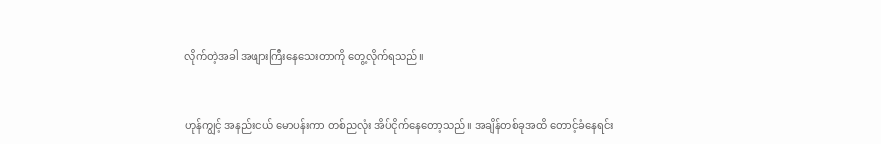လိုက်တဲ့အခါ အဖျားကြီးနေသေးတာကို တွေ့လိုက်ရသည်။


ဟုန်ကျွင့် အနည်းငယ် မောပန်းကာ တစ်ညလုံး အိပ်ငိုက်နေတော့သည်။ အချိန်တစ်ခုအထိ တောင့်ခံနေရင်း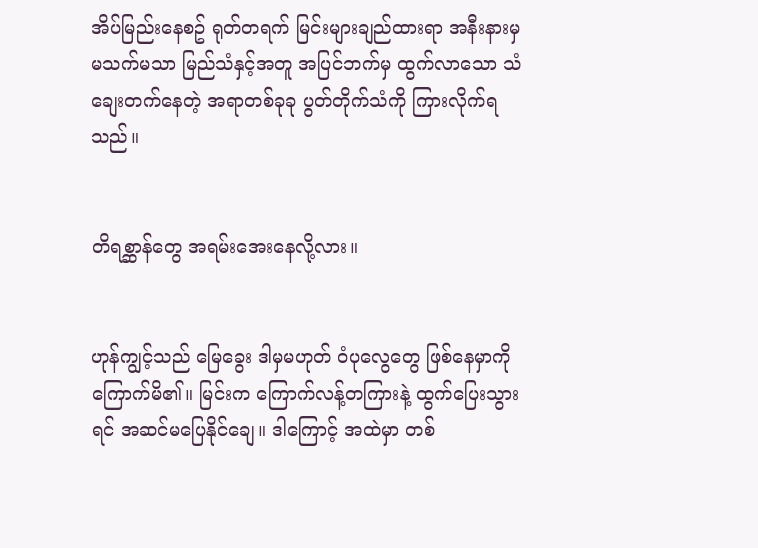အိပ်မြည်းနေစဥ် ရုတ်တရက် မြင်းများချည်ထားရာ အနီးနားမှ မသက်မသာ မြည်သံနှင့်အတူ အပြင်ဘက်မှ ထွက်လာသော သံချေးတက်နေတဲ့ အရာတစ်ခုခု ပွတ်တိုက်သံကို ကြားလိုက်ရသည်။


တိရစ္ဆာန်တွေ အရမ်းအေးနေလို့လား။


ဟုန်ကျွင့်သည် မြေခွေး ဒါမှမဟုတ် ဝံပုလွေတွေ ဖြစ်နေမှာကို ကြောက်မိ၏။ မြင်းက ကြောက်လန့်တကြားနဲ့ ထွက်ပြေးသွားရင် အဆင်မပြေနိုင်ချေ။ ဒါကြောင့် အထဲမှာ တစ်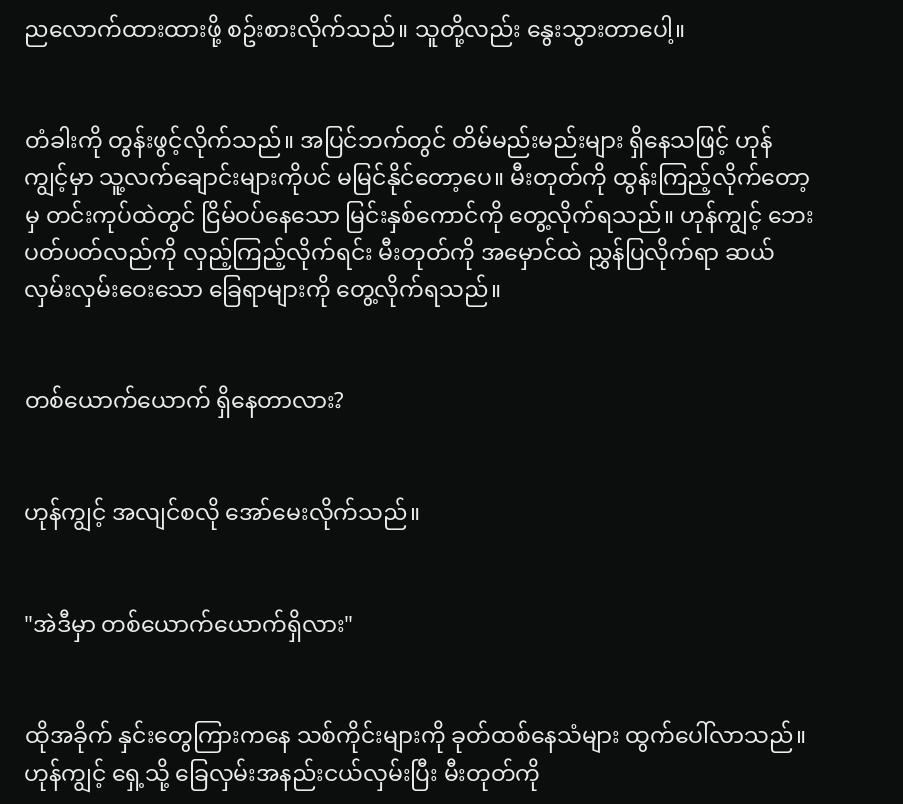ညလောက်ထားထားဖို့ စဥ်းစားလိုက်သည်။ သူတို့လည်း နွေးသွားတာပေါ့။


တံခါးကို တွန်းဖွင့်လိုက်သည်။ အပြင်ဘက်တွင် တိမ်မည်းမည်းများ ရှိနေသဖြင့် ဟုန်ကျွင့်မှာ သူ့လက်ချောင်းများကိုပင် မမြင်နိုင်တော့ပေ။ မီးတုတ်ကို ထွန်းကြည့်လိုက်တော့မှ တင်းကုပ်ထဲတွင် ငြိမ်ဝပ်နေသော မြင်းနှစ်ကောင်ကို တွေ့လိုက်ရသည်။ ဟုန်ကျွင့် ဘေးပတ်ပတ်လည်ကို လှည့်ကြည့်လိုက်ရင်း မီးတုတ်ကို အမှောင်ထဲ ညွှန်ပြလိုက်ရာ ဆယ်လှမ်းလှမ်းဝေးသော ခြေရာများကို တွေ့လိုက်ရသည်။


တစ်ယောက်ယောက် ရှိနေတာလား?


ဟုန်ကျွင့် အလျင်စလို အော်မေးလိုက်သည်။


"အဲဒီမှာ တစ်ယောက်ယောက်ရှိလား"


ထိုအခိုက် နှင်းတွေကြားကနေ သစ်ကိုင်းများကို ခုတ်ထစ်နေသံများ ထွက်ပေါ်လာသည်။ ဟုန်ကျွင့် ရှေ့သို့ ခြေလှမ်းအနည်းငယ်လှမ်းပြီး မီးတုတ်ကို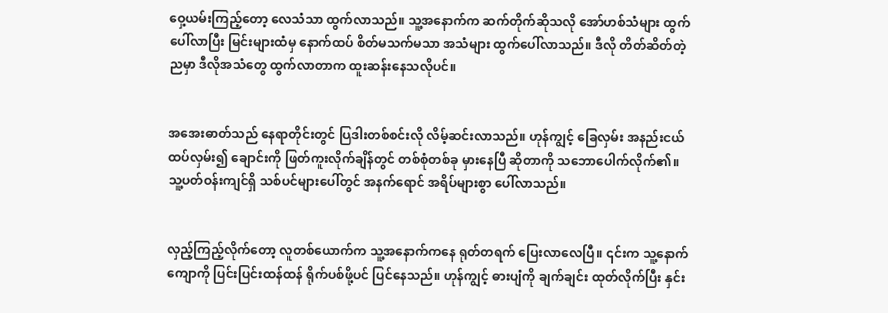ဝှေ့ယမ်းကြည့်တော့ လေသံသာ ထွက်လာသည်။ သူ့အနောက်က ဆက်တိုက်ဆိုသလို အော်ဟစ်သံများ ထွက်ပေါ်လာပြီး မြင်းများထံမှ နောက်ထပ် စိတ်မသက်မသာ အသံများ ထွက်ပေါ်လာသည်။ ဒီလို တိတ်ဆိတ်တဲ့ညမှာ ဒီလိုအသံတွေ ထွက်လာတာက ထူးဆန်းနေသလိုပင်။


အအေးဓာတ်သည် နေရာတိုင်းတွင် ပြဒါးတစ်စင်းလို လိမ့်ဆင်းလာသည်။ ဟုန်ကျွင့် ခြေလှမ်း အနည်းငယ် ထပ်လှမ်း၍ ချောင်းကို ဖြတ်ကူးလိုက်ချိန်တွင် တစ်စုံတစ်ခု မှားနေပြီ ဆိုတာကို သဘောပေါက်လိုက်၏။ သူ့ပတ်ဝန်းကျင်ရှိ သစ်ပင်များပေါ်တွင် အနက်ရောင် အရိပ်များစွာ ပေါ်လာသည်။


လှည့်ကြည့်လိုက်တော့ လူတစ်ယောက်က သူ့အနောက်ကနေ ရုတ်တရက် ပြေးလာလေပြီ။ ၎င်းက သူ့နောက်ကျောကို ပြင်းပြင်းထန်ထန် ရိုက်ပစ်ဖို့ပင် ပြင်နေသည်။ ဟုန်ကျွင့် ဓားပျံကို ချက်ချင်း ထုတ်လိုက်ပြီး နှင်း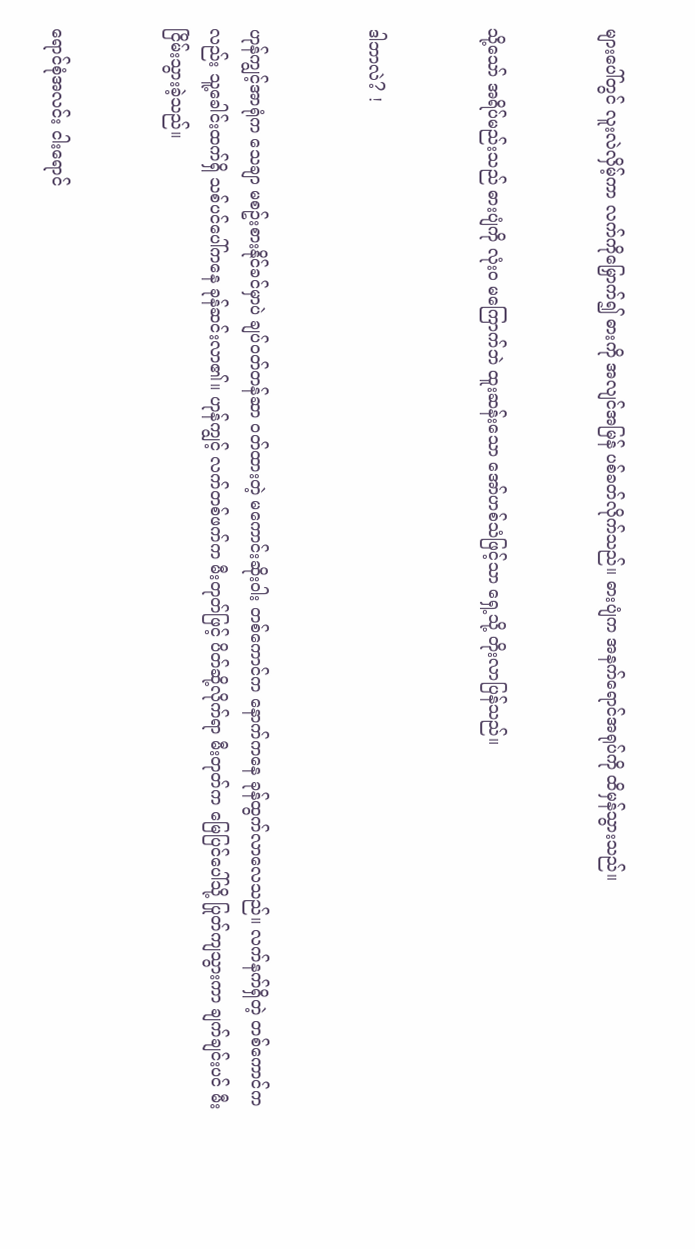များပေါ်တွင် လူးလဲလှိမ့်ကာ လက်ကိုမြှောက်၍ ဓားကို အလျင်အမြန် ပစ်ခတ်လိုက်သည်။ ဓားပျံက အနက်ရောင်အရုပ်ကို ထိမှန်သွားသည်။


သို့သော် အရိပ်မည်းသည် ဓားပျံကို လုံးဝ မကြောက်ဘဲ ထူးဆန်းသော အော်ဟစ်သံဖြင့်သာ ရှေ့သို့ တိုးလာပြန်သည်။


ဒါဘာလဲ? !


ဟုန်ကျွင့်အာရုံက သေချာ မစဥ်းစားနိုင်ခင်မှာပဲ ချပ်ဝတ်တန်ဆာ ဝတ်ထားတဲ့ မကောင်းဆိုးဝါး တစ်ကောင်က နောက်ကနေ ခုန်ထွက်လာလေသည်။ လက်နက်ရှိတဲ့ တစ်ကောင်ကလည်း သူ့ခေါင်းထက်ရှိ သစ်ပင်ပေါ်ကနေ ခုန်ဆင်းလာ၏။ ဟုန်ကျွင့် လက်တစ်ဖက်က မီးတုတ်ဖြင့် ပိတ်ဆို့လိုက်ရာ မီးတုတ်က မြေပြင်ပေါ်သို့ ပြုတ်ကျသွားကာ ချက်ချင်းပင် မီးငြိမ်းသွားခဲ့သည်။


ရောင်စုံအလင်း ငါးရောင်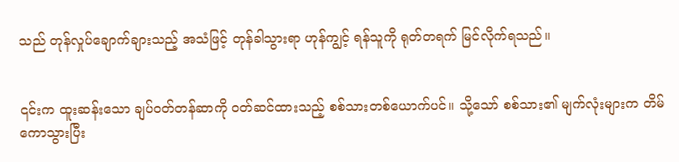သည် တုန်လှုပ်ချောက်ချားသည့် အသံဖြင့် တုန်ခါသွားရာ ဟုန်ကျွင့် ရန်သူကို ရုတ်တရက် မြင်လိုက်ရသည်။


၎င်းက ထူးဆန်းသော ချပ်ဝတ်တန်ဆာကို ဝတ်ဆင်ထားသည့် စစ်သားတစ်ယောက်ပင်။ သို့သော် စစ်သား၏ မျက်လုံးများက တိမ်ကောသွားပြီး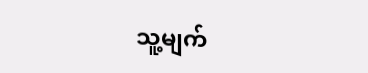သူ့မျက်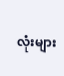လုံးများ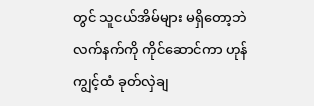တွင် သူငယ်အိမ်များ မရှိတော့ဘဲ လက်နက်ကို ကိုင်ဆောင်ကာ ဟုန်ကျွင့်ထံ ခုတ်လှဲချ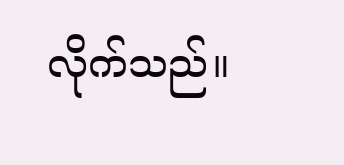လိုက်သည်။